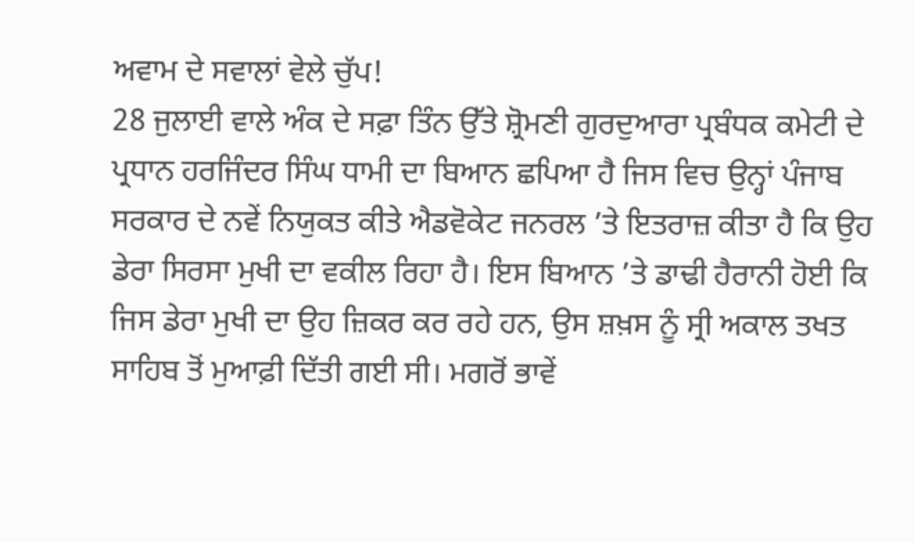ਅਵਾਮ ਦੇ ਸਵਾਲਾਂ ਵੇਲੇ ਚੁੱਪ!
28 ਜੁਲਾਈ ਵਾਲੇ ਅੰਕ ਦੇ ਸਫ਼ਾ ਤਿੰਨ ਉੱਤੇ ਸ਼੍ਰੋਮਣੀ ਗੁਰਦੁਆਰਾ ਪ੍ਰਬੰਧਕ ਕਮੇਟੀ ਦੇ ਪ੍ਰਧਾਨ ਹਰਜਿੰਦਰ ਸਿੰਘ ਧਾਮੀ ਦਾ ਬਿਆਨ ਛਪਿਆ ਹੈ ਜਿਸ ਵਿਚ ਉਨ੍ਹਾਂ ਪੰਜਾਬ ਸਰਕਾਰ ਦੇ ਨਵੇਂ ਨਿਯੁਕਤ ਕੀਤੇ ਐਡਵੋਕੇਟ ਜਨਰਲ ’ਤੇ ਇਤਰਾਜ਼ ਕੀਤਾ ਹੈ ਕਿ ਉਹ ਡੇਰਾ ਸਿਰਸਾ ਮੁਖੀ ਦਾ ਵਕੀਲ ਰਿਹਾ ਹੈ। ਇਸ ਬਿਆਨ ’ਤੇ ਡਾਢੀ ਹੈਰਾਨੀ ਹੋਈ ਕਿ ਜਿਸ ਡੇਰਾ ਮੁਖੀ ਦਾ ਉਹ ਜ਼ਿਕਰ ਕਰ ਰਹੇ ਹਨ, ਉਸ ਸ਼ਖ਼ਸ ਨੂੰ ਸ੍ਰੀ ਅਕਾਲ ਤਖਤ ਸਾਹਿਬ ਤੋਂ ਮੁਆਫ਼ੀ ਦਿੱਤੀ ਗਈ ਸੀ। ਮਗਰੋਂ ਭਾਵੇਂ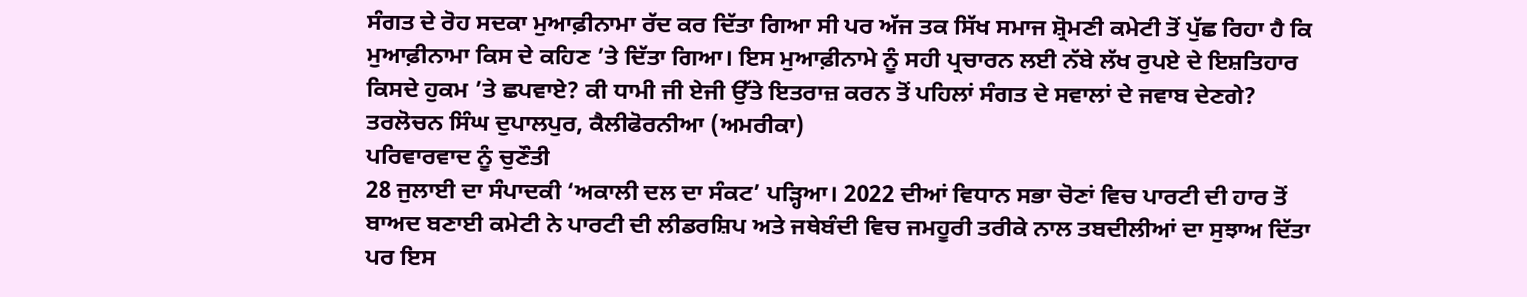ਸੰਗਤ ਦੇ ਰੋਹ ਸਦਕਾ ਮੁਆਫ਼ੀਨਾਮਾ ਰੱਦ ਕਰ ਦਿੱਤਾ ਗਿਆ ਸੀ ਪਰ ਅੱਜ ਤਕ ਸਿੱਖ ਸਮਾਜ ਸ਼੍ਰੋਮਣੀ ਕਮੇਟੀ ਤੋਂ ਪੁੱਛ ਰਿਹਾ ਹੈ ਕਿ ਮੁਆਫ਼ੀਨਾਮਾ ਕਿਸ ਦੇ ਕਹਿਣ ’ਤੇ ਦਿੱਤਾ ਗਿਆ। ਇਸ ਮੁਆਫ਼ੀਨਾਮੇ ਨੂੰ ਸਹੀ ਪ੍ਰਚਾਰਨ ਲਈ ਨੱਬੇ ਲੱਖ ਰੁਪਏ ਦੇ ਇਸ਼ਤਿਹਾਰ ਕਿਸਦੇ ਹੁਕਮ ’ਤੇ ਛਪਵਾਏ? ਕੀ ਧਾਮੀ ਜੀ ਏਜੀ ਉੱਤੇ ਇਤਰਾਜ਼ ਕਰਨ ਤੋਂ ਪਹਿਲਾਂ ਸੰਗਤ ਦੇ ਸਵਾਲਾਂ ਦੇ ਜਵਾਬ ਦੇਣਗੇ?
ਤਰਲੋਚਨ ਸਿੰਘ ਦੁਪਾਲਪੁਰ, ਕੈਲੀਫੋਰਨੀਆ (ਅਮਰੀਕਾ)
ਪਰਿਵਾਰਵਾਦ ਨੂੰ ਚੁਣੌਤੀ
28 ਜੁਲਾਈ ਦਾ ਸੰਪਾਦਕੀ ‘ਅਕਾਲੀ ਦਲ ਦਾ ਸੰਕਟ’ ਪੜ੍ਹਿਆ। 2022 ਦੀਆਂ ਵਿਧਾਨ ਸਭਾ ਚੋਣਾਂ ਵਿਚ ਪਾਰਟੀ ਦੀ ਹਾਰ ਤੋਂ ਬਾਅਦ ਬਣਾਈ ਕਮੇਟੀ ਨੇ ਪਾਰਟੀ ਦੀ ਲੀਡਰਸ਼ਿਪ ਅਤੇ ਜਥੇਬੰਦੀ ਵਿਚ ਜਮਹੂਰੀ ਤਰੀਕੇ ਨਾਲ ਤਬਦੀਲੀਆਂ ਦਾ ਸੁਝਾਅ ਦਿੱਤਾ ਪਰ ਇਸ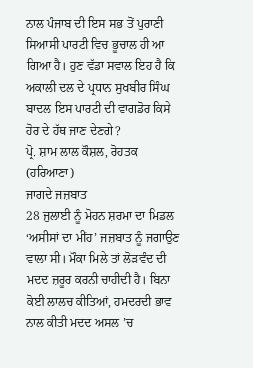ਨਾਲ ਪੰਜਾਬ ਦੀ ਇਸ ਸਭ ਤੋਂ ਪੁਰਾਣੀ ਸਿਆਸੀ ਪਾਰਟੀ ਵਿਚ ਭੂਚਾਲ ਹੀ ਆ ਗਿਆ ਹੈ। ਹੁਣ ਵੱਡਾ ਸਵਾਲ ਇਹ ਹੈ ਕਿ ਅਕਾਲੀ ਦਲ ਦੇ ਪ੍ਰਧਾਨ ਸੁਖਬੀਰ ਸਿੰਘ ਬਾਦਲ ਇਸ ਪਾਰਟੀ ਦੀ ਵਾਗਡੋਰ ਕਿਸੇ ਹੋਰ ਦੇ ਹੱਥ ਜਾਣ ਦੇਣਗੇ?
ਪ੍ਰੋ. ਸ਼ਾਮ ਲਾਲ ਕੌਸ਼ਲ, ਰੋਹਤਕ (ਹਰਿਆਣਾ)
ਜਾਗਦੇ ਜਜ਼ਬਾਤ
28 ਜੁਲਾਈ ਨੂੰ ਮੋਹਨ ਸ਼ਰਮਾ ਦਾ ਮਿਡਲ ‘ਅਸੀਸਾਂ ਦਾ ਮੀਂਹ’ ਜਜ਼ਬਾਤ ਨੂੰ ਜਗਾਉਣ ਵਾਲਾ ਸੀ। ਮੌਕਾ ਮਿਲੇ ਤਾਂ ਲੋੜਵੰਦ ਦੀ ਮਦਦ ਜ਼ਰੂਰ ਕਰਨੀ ਚਾਹੀਦੀ ਹੈ। ਬਿਨਾ ਕੋਈ ਲਾਲਚ ਕੀਤਿਆਂ, ਹਮਦਰਦੀ ਭਾਵ ਨਾਲ ਕੀਤੀ ਮਦਦ ਅਸਲ ’ਚ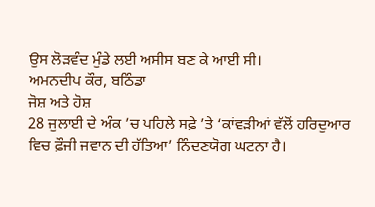ਉਸ ਲੋੜਵੰਦ ਮੁੰਡੇ ਲਈ ਅਸੀਸ ਬਣ ਕੇ ਆਈ ਸੀ।
ਅਮਨਦੀਪ ਕੌਰ, ਬਠਿੰਡਾ
ਜੋਸ਼ ਅਤੇ ਹੋਸ਼
28 ਜੁਲਾਈ ਦੇ ਅੰਕ ’ਚ ਪਹਿਲੇ ਸਫ਼ੇ ’ਤੇ ‘ਕਾਂਵੜੀਆਂ ਵੱਲੋਂ ਹਰਿਦੁਆਰ ਵਿਚ ਫ਼ੌਜੀ ਜਵਾਨ ਦੀ ਹੱਤਿਆ’ ਨਿੰਦਣਯੋਗ ਘਟਨਾ ਹੈ।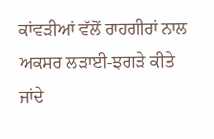ਕਾਂਵੜੀਆਂ ਵੱਲੋਂ ਰਾਹਗੀਰਾਂ ਨਾਲ ਅਕਸਰ ਲੜਾਈ-ਝਗੜੇ ਕੀਤੇ ਜਾਂਦੇ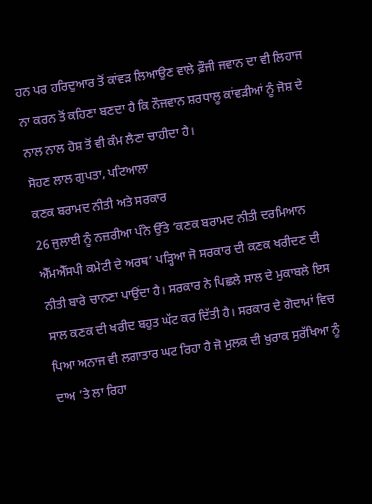ਹਨ ਪਰ ਹਰਿਦੁਆਰ ਤੋਂ ਕਾਂਵੜ ਲਿਆਉਣ ਵਾਲੇ ਫ਼ੌਜੀ ਜਵਾਨ ਦਾ ਵੀ ਲਿਹਾਜ ਨਾ ਕਰਨ ਤੋਂ ਕਹਿਣਾ ਬਣਦਾ ਹੈ ਕਿ ਨੌਜਵਾਨ ਸ਼ਰਧਾਲੂ ਕਾਂਵੜੀਆਂ ਨੂੰ ਜੋਸ਼ ਦੇ ਨਾਲ ਨਾਲ ਹੋਸ਼ ਤੋਂ ਵੀ ਕੰਮ ਲੈਣਾ ਚਾਹੀਦਾ ਹੈ।
ਸੋਹਣ ਲਾਲ ਗੁਪਤਾ, ਪਟਿਆਲਾ
ਕਣਕ ਬਰਾਮਦ ਨੀਤੀ ਅਤੇ ਸਰਕਾਰ
26 ਜੁਲਾਈ ਨੂੰ ਨਜ਼ਰੀਆ ਪੰਨੇ ਉੱਤੇ ‘ਕਣਕ ਬਰਾਮਦ ਨੀਤੀ ਦਰਮਿਆਨ ਐੱਮਐੱਸਪੀ ਕਮੇਟੀ ਦੇ ਅਰਥ’ ਪੜ੍ਹਿਆ ਜੋ ਸਰਕਾਰ ਦੀ ਕਣਕ ਖਰੀਦਣ ਦੀ ਨੀਤੀ ਬਾਰੇ ਚਾਨਣਾ ਪਾਉਂਦਾ ਹੈ। ਸਰਕਾਰ ਨੇ ਪਿਛਲੇ ਸਾਲ ਦੇ ਮੁਕਾਬਲੇ ਇਸ ਸਾਲ ਕਣਕ ਦੀ ਖਰੀਦ ਬਹੁਤ ਘੱਟ ਕਰ ਦਿੱਤੀ ਹੈ। ਸਰਕਾਰ ਦੇ ਗੋਦਾਮਾਂ ਵਿਚ ਪਿਆ ਅਨਾਜ ਵੀ ਲਗਾਤਾਰ ਘਟ ਰਿਹਾ ਹੈ ਜੋ ਮੁਲਕ ਦੀ ਖ਼ੁਰਾਕ ਸੁਰੱਖਿਆ ਨੂੰ ਦਾਅ ’ਤੇ ਲਾ ਰਿਹਾ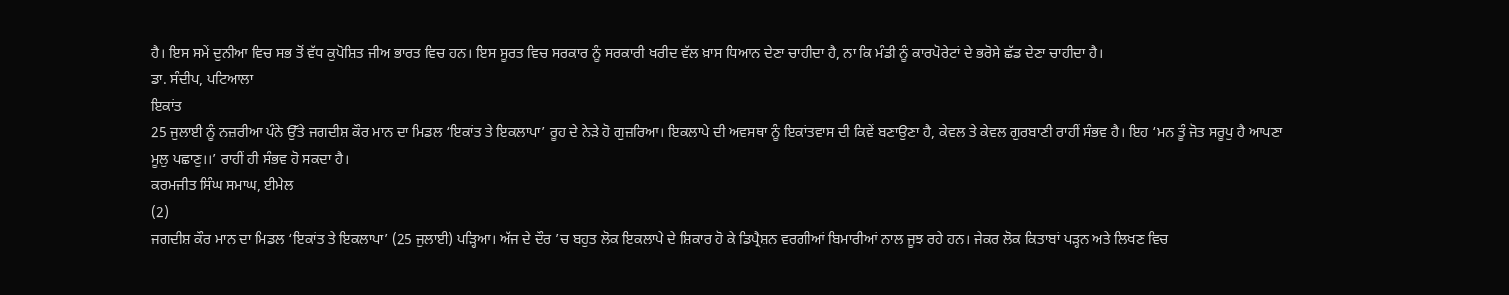ਹੈ। ਇਸ ਸਮੇਂ ਦੁਨੀਆ ਵਿਚ ਸਭ ਤੋਂ ਵੱਧ ਕੁਪੋਸ਼ਿਤ ਜੀਅ ਭਾਰਤ ਵਿਚ ਹਨ। ਇਸ ਸੂਰਤ ਵਿਚ ਸਰਕਾਰ ਨੂੰ ਸਰਕਾਰੀ ਖਰੀਦ ਵੱਲ ਖ਼ਾਸ ਧਿਆਨ ਦੇਣਾ ਚਾਹੀਦਾ ਹੈ, ਨਾ ਕਿ ਮੰਡੀ ਨੂੰ ਕਾਰਪੋਰੇਟਾਂ ਦੇ ਭਰੋਸੇ ਛੱਡ ਦੇਣਾ ਚਾਹੀਦਾ ਹੈ।
ਡਾ. ਸੰਦੀਪ, ਪਟਿਆਲਾ
ਇਕਾਂਤ
25 ਜੁਲਾਈ ਨੂੰ ਨਜ਼ਰੀਆ ਪੰਨੇ ਉੱਤੇ ਜਗਦੀਸ਼ ਕੌਰ ਮਾਨ ਦਾ ਮਿਡਲ ‘ਇਕਾਂਤ ਤੇ ਇਕਲਾਪਾ’ ਰੂਹ ਦੇ ਨੇੜੇ ਹੋ ਗੁਜ਼ਰਿਆ। ਇਕਲਾਪੇ ਦੀ ਅਵਸਥਾ ਨੂੰ ਇਕਾਂਤਵਾਸ ਦੀ ਕਿਵੇਂ ਬਣਾਉਣਾ ਹੈ, ਕੇਵਲ ਤੇ ਕੇਵਲ ਗੁਰਬਾਣੀ ਰਾਹੀਂ ਸੰਭਵ ਹੈ। ਇਹ ‘ਮਨ ਤੂੰ ਜੋਤ ਸਰੂਪੁ ਹੈ ਆਪਣਾ ਮੂਲੁ ਪਛਾਣੁ।।’ ਰਾਹੀਂ ਹੀ ਸੰਭਵ ਹੋ ਸਕਦਾ ਹੈ।
ਕਰਮਜੀਤ ਸਿੰਘ ਸਮਾਘ, ਈਮੇਲ
(2)
ਜਗਦੀਸ਼ ਕੌਰ ਮਾਨ ਦਾ ਮਿਡਲ ‘ਇਕਾਂਤ ਤੇ ਇਕਲਾਪਾ’ (25 ਜੁਲਾਈ) ਪੜ੍ਹਿਆ। ਅੱਜ ਦੇ ਦੌਰ ’ਚ ਬਹੁਤ ਲੋਕ ਇਕਲਾਪੇ ਦੇ ਸ਼ਿਕਾਰ ਹੋ ਕੇ ਡਿਪ੍ਰੈਸ਼ਨ ਵਰਗੀਆਂ ਬਿਮਾਰੀਆਂ ਨਾਲ ਜੂਝ ਰਹੇ ਹਨ। ਜੇਕਰ ਲੋਕ ਕਿਤਾਬਾਂ ਪੜ੍ਹਨ ਅਤੇ ਲਿਖਣ ਵਿਚ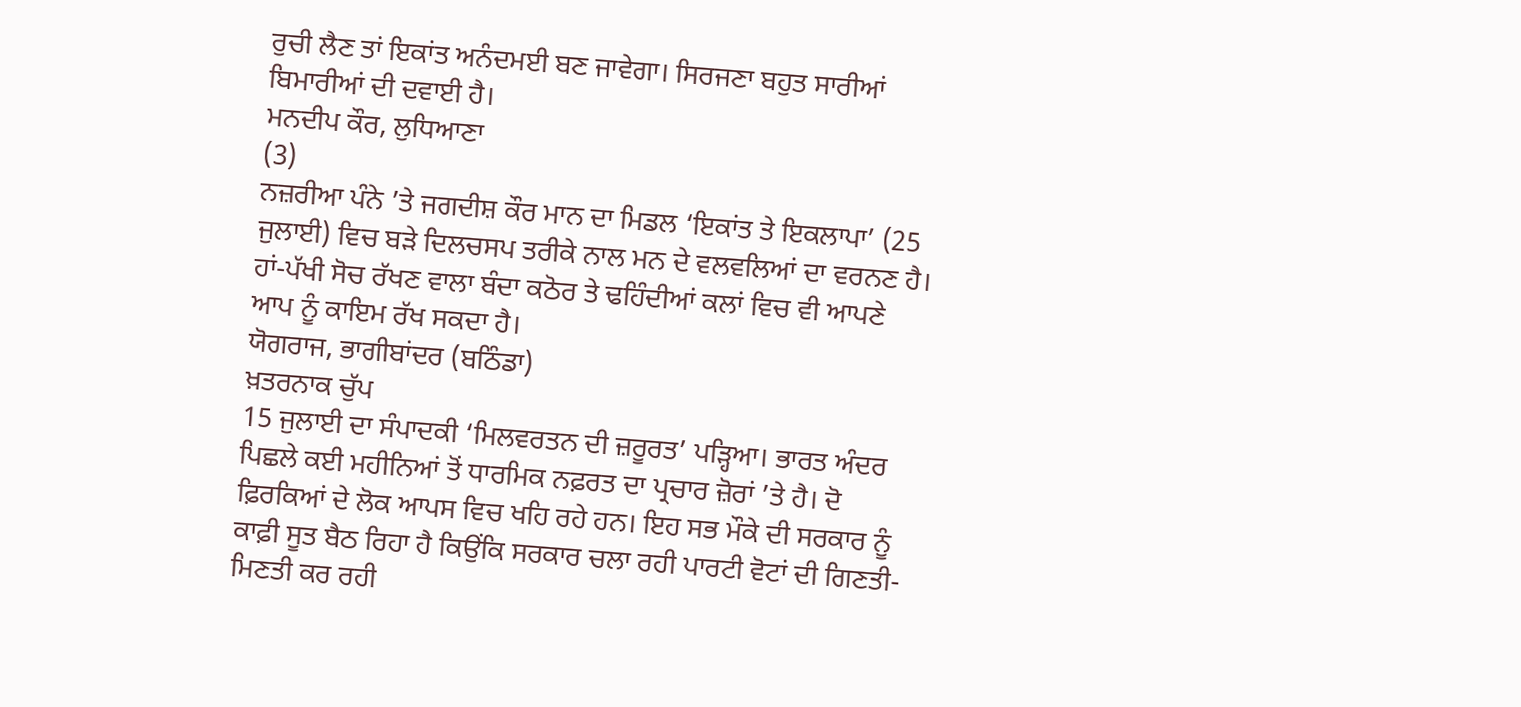ਰੁਚੀ ਲੈਣ ਤਾਂ ਇਕਾਂਤ ਅਨੰਦਮਈ ਬਣ ਜਾਵੇਗਾ। ਸਿਰਜਣਾ ਬਹੁਤ ਸਾਰੀਆਂ ਬਿਮਾਰੀਆਂ ਦੀ ਦਵਾਈ ਹੈ।
ਮਨਦੀਪ ਕੌਰ, ਲੁਧਿਆਣਾ
(3)
ਨਜ਼ਰੀਆ ਪੰਨੇ ’ਤੇ ਜਗਦੀਸ਼ ਕੌਰ ਮਾਨ ਦਾ ਮਿਡਲ ‘ਇਕਾਂਤ ਤੇ ਇਕਲਾਪਾ’ (25 ਜੁਲਾਈ) ਵਿਚ ਬੜੇ ਦਿਲਚਸਪ ਤਰੀਕੇ ਨਾਲ ਮਨ ਦੇ ਵਲਵਲਿਆਂ ਦਾ ਵਰਨਣ ਹੈ। ਹਾਂ-ਪੱਖੀ ਸੋਚ ਰੱਖਣ ਵਾਲਾ ਬੰਦਾ ਕਠੋਰ ਤੇ ਢਹਿੰਦੀਆਂ ਕਲਾਂ ਵਿਚ ਵੀ ਆਪਣੇ ਆਪ ਨੂੰ ਕਾਇਮ ਰੱਖ ਸਕਦਾ ਹੈ।
ਯੋਗਰਾਜ, ਭਾਗੀਬਾਂਦਰ (ਬਠਿੰਡਾ)
ਖ਼ਤਰਨਾਕ ਚੁੱਪ
15 ਜੁਲਾਈ ਦਾ ਸੰਪਾਦਕੀ ‘ਮਿਲਵਰਤਨ ਦੀ ਜ਼ਰੂਰਤ’ ਪੜ੍ਹਿਆ। ਭਾਰਤ ਅੰਦਰ ਪਿਛਲੇ ਕਈ ਮਹੀਨਿਆਂ ਤੋਂ ਧਾਰਮਿਕ ਨਫ਼ਰਤ ਦਾ ਪ੍ਰਚਾਰ ਜ਼ੋਰਾਂ ’ਤੇ ਹੈ। ਦੋ ਫ਼ਿਰਕਿਆਂ ਦੇ ਲੋਕ ਆਪਸ ਵਿਚ ਖਹਿ ਰਹੇ ਹਨ। ਇਹ ਸਭ ਮੌਕੇ ਦੀ ਸਰਕਾਰ ਨੂੰ ਕਾਫ਼ੀ ਸੂਤ ਬੈਠ ਰਿਹਾ ਹੈ ਕਿਉਂਕਿ ਸਰਕਾਰ ਚਲਾ ਰਹੀ ਪਾਰਟੀ ਵੋਟਾਂ ਦੀ ਗਿਣਤੀ-ਮਿਣਤੀ ਕਰ ਰਹੀ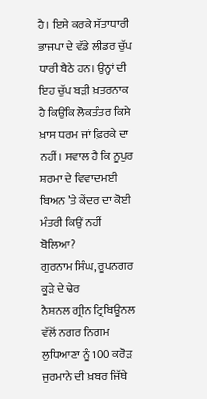ਹੈ। ਇਸੇ ਕਰਕੇ ਸੱਤਾਧਾਰੀ ਭਾਜਪਾ ਦੇ ਵੱਡੇ ਲੀਡਰ ਚੁੱਪ ਧਾਰੀ ਬੈਠੇ ਹਨ। ਉਨ੍ਹਾਂ ਦੀ ਇਹ ਚੁੱਪ ਬੜੀ ਖ਼ਤਰਨਾਕ ਹੈ ਕਿਉਂਕਿ ਲੋਕਤੰਤਰ ਕਿਸੇ ਖ਼ਾਸ ਧਰਮ ਜਾਂ ਫ਼ਿਰਕੇ ਦਾ ਨਹੀਂ। ਸਵਾਲ ਹੈ ਕਿ ਨੂਪੁਰ ਸ਼ਰਮਾ ਦੇ ਵਿਵਾਦਮਈ ਬਿਅਨ ’ਤੇ ਕੇਂਦਰ ਦਾ ਕੋਈ ਮੰਤਰੀ ਕਿਉਂ ਨਹੀਂ ਬੋਲਿਆ?
ਗੁਰਨਾਮ ਸਿੰਘ, ਰੂਪਨਗਰ
ਕੂੜੇ ਦੇ ਢੇਰ
ਨੈਸ਼ਨਲ ਗ੍ਰੀਨ ਟ੍ਰਿਬਿਊਨਲ ਵੱਲੋਂ ਨਗਰ ਨਿਗਮ ਲੁਧਿਆਣਾ ਨੂੰ 100 ਕਰੋੜ ਜੁਰਮਾਨੇ ਦੀ ਖ਼ਬਰ ਜਿੱਥੇ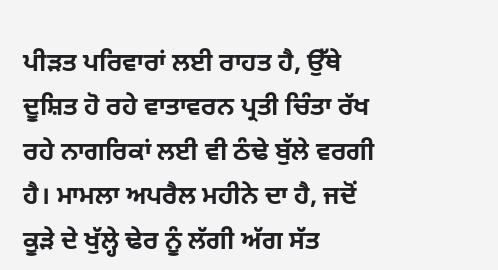ਪੀੜਤ ਪਰਿਵਾਰਾਂ ਲਈ ਰਾਹਤ ਹੈ, ਉੱਥੇ ਦੂਸ਼ਿਤ ਹੋ ਰਹੇ ਵਾਤਾਵਰਨ ਪ੍ਰਤੀ ਚਿੰਤਾ ਰੱਖ ਰਹੇ ਨਾਗਰਿਕਾਂ ਲਈ ਵੀ ਠੰਢੇ ਬੁੱਲੇ ਵਰਗੀ ਹੈ। ਮਾਮਲਾ ਅਪਰੈਲ ਮਹੀਨੇ ਦਾ ਹੈ, ਜਦੋਂ ਕੂੜੇ ਦੇ ਖੁੱਲ੍ਹੇ ਢੇਰ ਨੂੰ ਲੱਗੀ ਅੱਗ ਸੱਤ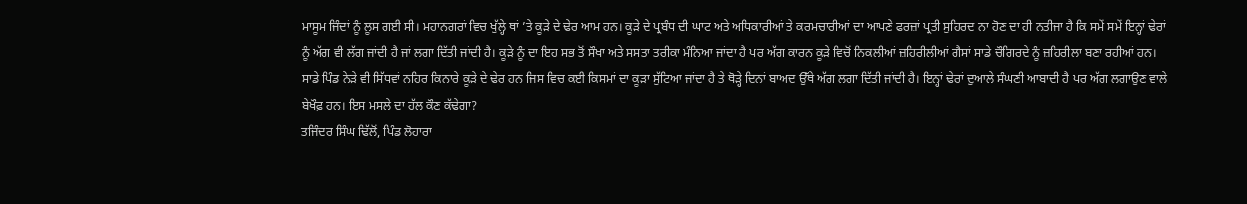ਮਾਸੂਮ ਜਿੰਦਾਂ ਨੂੰ ਲੂਸ ਗਈ ਸੀ। ਮਹਾਨਗਰਾਂ ਵਿਚ ਖੁੱਲ੍ਹੇ ਥਾਂ ’ਤੇ ਕੂੜੇ ਦੇ ਢੇਰ ਆਮ ਹਨ। ਕੂੜੇ ਦੇ ਪ੍ਰਬੰਧ ਦੀ ਘਾਟ ਅਤੇ ਅਧਿਕਾਰੀਆਂ ਤੇ ਕਰਮਚਾਰੀਆਂ ਦਾ ਆਪਣੇ ਫਰਜ਼ਾਂ ਪ੍ਰਤੀ ਸੁਹਿਰਦ ਨਾ ਹੋਣ ਦਾ ਹੀ ਨਤੀਜਾ ਹੈ ਕਿ ਸਮੇਂ ਸਮੇਂ ਇਨ੍ਹਾਂ ਢੇਰਾਂ ਨੂੰ ਅੱਗ ਵੀ ਲੱਗ ਜਾਂਦੀ ਹੈ ਜਾਂ ਲਗਾ ਦਿੱਤੀ ਜਾਂਦੀ ਹੈ। ਕੂੜੇ ਨੂੰ ਦਾ ਇਹ ਸਭ ਤੋਂ ਸੌਖਾ ਅਤੇ ਸਸਤਾ ਤਰੀਕਾ ਮੰਨਿਆ ਜਾਂਦਾ ਹੈ ਪਰ ਅੱਗ ਕਾਰਨ ਕੂੜੇ ਵਿਚੋਂ ਨਿਕਲੀਆਂ ਜ਼ਹਿਰੀਲੀਆਂ ਗੈਸਾਂ ਸਾਡੇ ਚੌਗਿਰਦੇ ਨੂੰ ਜ਼ਹਿਰੀਲਾ ਬਣਾ ਰਹੀਆਂ ਹਨ।
ਸਾਡੇ ਪਿੰਡ ਨੇੜੇ ਵੀ ਸਿੱਧਵਾਂ ਨਹਿਰ ਕਿਨਾਰੇ ਕੂੜੇ ਦੇ ਢੇਰ ਹਨ ਜਿਸ ਵਿਚ ਕਈ ਕਿਸਮਾਂ ਦਾ ਕੂੜਾ ਸੁੱਟਿਆ ਜਾਂਦਾ ਹੈ ਤੇ ਥੋੜ੍ਹੇ ਦਿਨਾਂ ਬਾਅਦ ਉੱਥੇ ਅੱਗ ਲਗਾ ਦਿੱਤੀ ਜਾਂਦੀ ਹੈ। ਇਨ੍ਹਾਂ ਢੇਰਾਂ ਦੁਆਲੇ ਸੰਘਣੀ ਆਬਾਦੀ ਹੈ ਪਰ ਅੱਗ ਲਗਾਉਣ ਵਾਲੇ ਬੇਖੌਫ਼ ਹਨ। ਇਸ ਮਸਲੇ ਦਾ ਹੱਲ ਕੌਣ ਕੱਢੇਗਾ?
ਤਜਿੰਦਰ ਸਿੰਘ ਢਿੱਲੋਂ, ਪਿੰਡ ਲੋਹਾਰਾ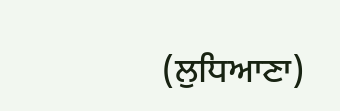(ਲੁਧਿਆਣਾ)